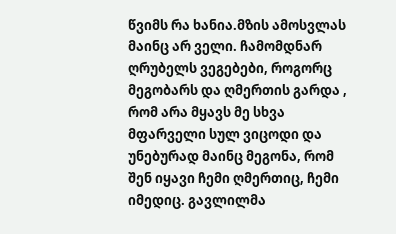წვიმს რა ხანია.მზის ამოსვლას მაინც არ ველი. ჩამომდნარ ღრუბელს ვეგებები, როგორც მეგობარს და ღმერთის გარდა , რომ არა მყავს მე სხვა მფარველი სულ ვიცოდი და უნებურად მაინც მეგონა, რომ შენ იყავი ჩემი ღმერთიც, ჩემი იმედიც. გავლილმა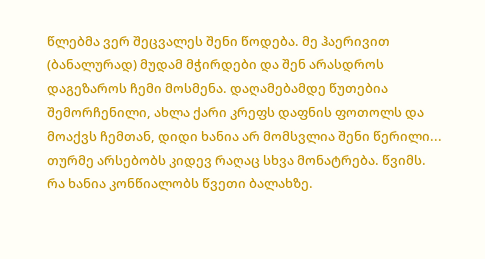წლებმა ვერ შეცვალეს შენი წოდება. მე ჰაერივით (ბანალურად) მუდამ მჭირდები და შენ არასდროს დაგეზაროს ჩემი მოსმენა. დაღამებამდე წუთებია შემორჩენილი, ახლა ქარი კრეფს დაფნის ფოთოლს და მოაქვს ჩემთან, დიდი ხანია არ მომსვლია შენი წერილი... თურმე არსებობს კიდევ რაღაც სხვა მონატრება. წვიმს. რა ხანია კონწიალობს წვეთი ბალახზე.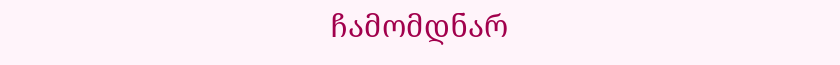ჩამომდნარ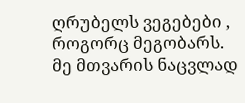ღრუბელს ვეგებები , როგორც მეგობარს. მე მთვარის ნაცვლად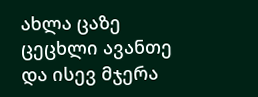ახლა ცაზე ცეცხლი ავანთე და ისევ მჯერა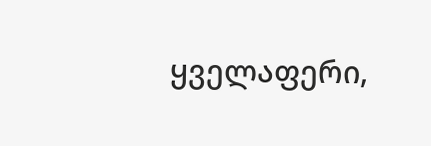ყველაფერი,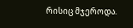რისიც მჯეროდა.